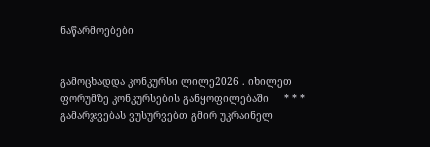ნაწარმოებები


გამოცხადდა კონკურსი ლილე2026 . იხილეთ ფორუმზე კონკურსების განყოფილებაში     * * *     გამარჯვებას ვუსურვებთ გმირ უკრაინელ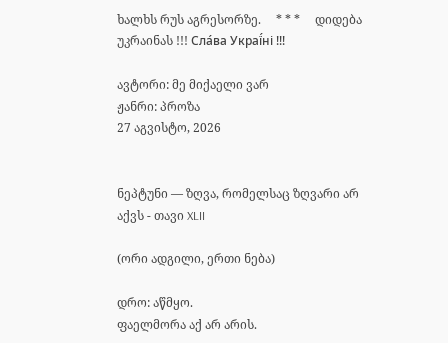ხალხს რუს აგრესორზე.     * * *     დიდება უკრაინას !!! Сла́ва Украї́ні !!!

ავტორი: მე მიქაელი ვარ
ჟანრი: პროზა
27 აგვისტო, 2026


ნეპტუნი — ზღვა, რომელსაც ზღვარი არ აქვს - თავი XLII

(ორი ადგილი, ერთი ნება)

დრო: აწმყო.
ფაელმორა აქ არ არის.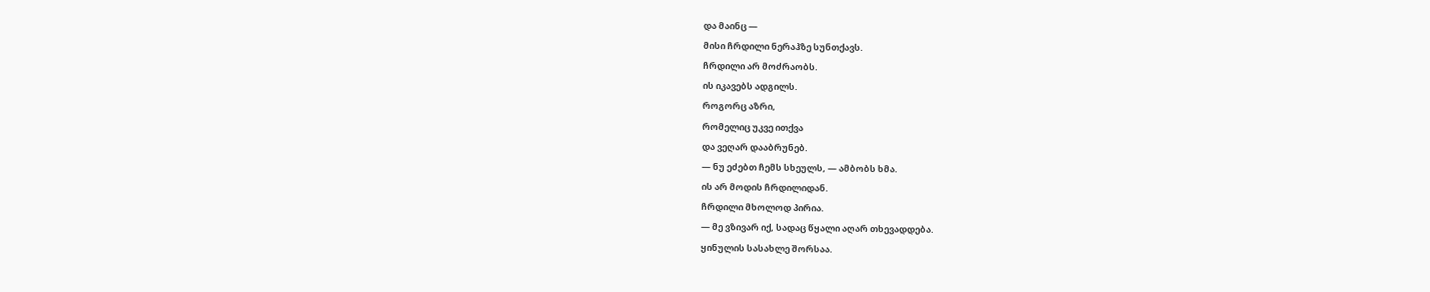და მაინც —
მისი ჩრდილი ნერაჰზე სუნთქავს.
ჩრდილი არ მოძრაობს.
ის იკავებს ადგილს.
როგორც აზრი,
რომელიც უკვე ითქვა
და ვეღარ დააბრუნებ.
— ნუ ეძებთ ჩემს სხეულს, — ამბობს ხმა.
ის არ მოდის ჩრდილიდან.
ჩრდილი მხოლოდ პირია.
— მე ვზივარ იქ, სადაც წყალი აღარ თხევადდება.
ყინულის სასახლე შორსაა.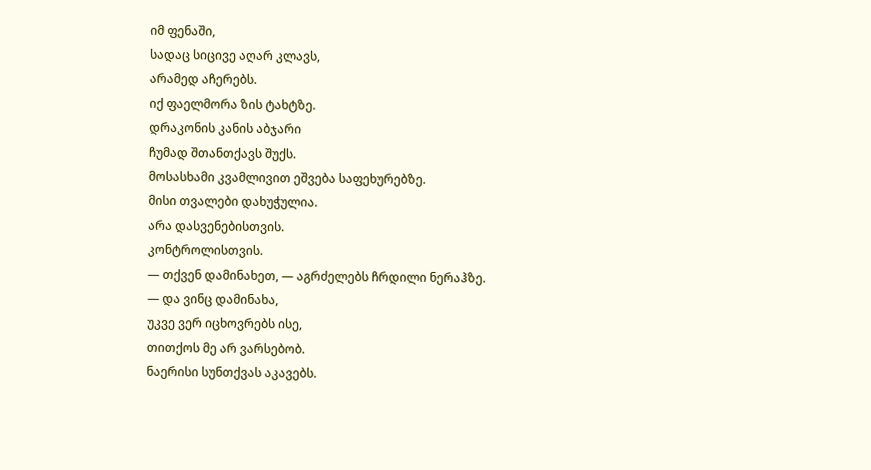იმ ფენაში,
სადაც სიცივე აღარ კლავს,
არამედ აჩერებს.
იქ ფაელმორა ზის ტახტზე.
დრაკონის კანის აბჯარი
ჩუმად შთანთქავს შუქს.
მოსასხამი კვამლივით ეშვება საფეხურებზე.
მისი თვალები დახუჭულია.
არა დასვენებისთვის.
კონტროლისთვის.
— თქვენ დამინახეთ, — აგრძელებს ჩრდილი ნერაჰზე.
— და ვინც დამინახა,
უკვე ვერ იცხოვრებს ისე,
თითქოს მე არ ვარსებობ.
ნაერისი სუნთქვას აკავებს.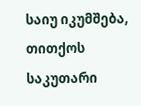საიუ იკუმშება,
თითქოს საკუთარი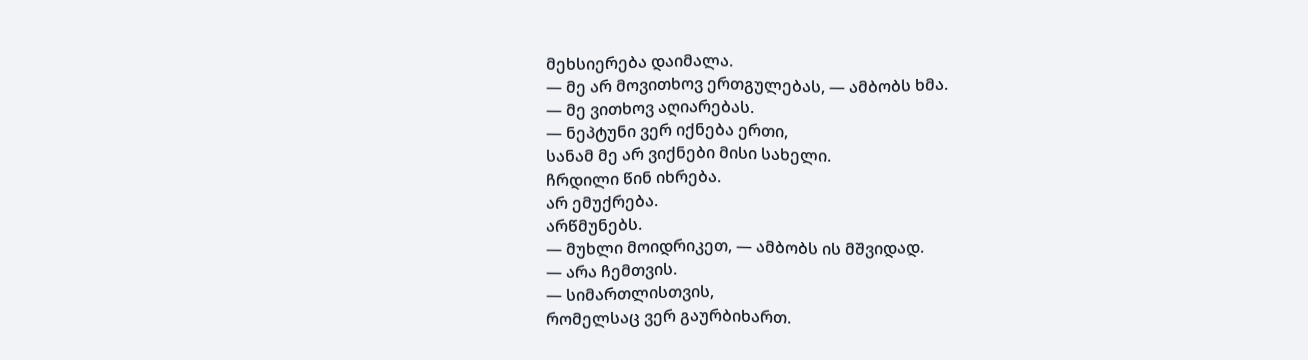მეხსიერება დაიმალა.
— მე არ მოვითხოვ ერთგულებას, — ამბობს ხმა.
— მე ვითხოვ აღიარებას.
— ნეპტუნი ვერ იქნება ერთი,
სანამ მე არ ვიქნები მისი სახელი.
ჩრდილი წინ იხრება.
არ ემუქრება.
არწმუნებს.
— მუხლი მოიდრიკეთ, — ამბობს ის მშვიდად.
— არა ჩემთვის.
— სიმართლისთვის,
რომელსაც ვერ გაურბიხართ.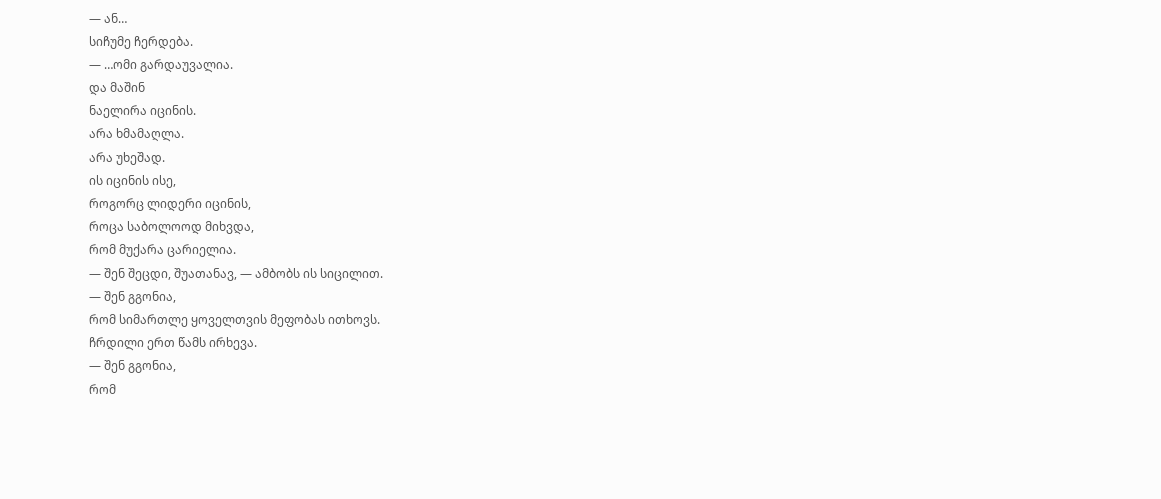— ან…
სიჩუმე ჩერდება.
— …ომი გარდაუვალია.
და მაშინ
ნაელირა იცინის.
არა ხმამაღლა.
არა უხეშად.
ის იცინის ისე,
როგორც ლიდერი იცინის,
როცა საბოლოოდ მიხვდა,
რომ მუქარა ცარიელია.
— შენ შეცდი, შუათანავ, — ამბობს ის სიცილით.
— შენ გგონია,
რომ სიმართლე ყოველთვის მეფობას ითხოვს.
ჩრდილი ერთ წამს ირხევა.
— შენ გგონია,
რომ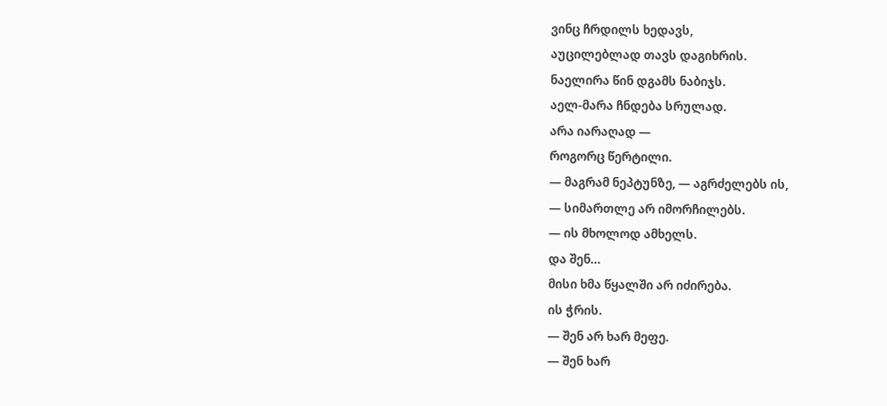ვინც ჩრდილს ხედავს,
აუცილებლად თავს დაგიხრის.
ნაელირა წინ დგამს ნაბიჯს.
აელ-მარა ჩნდება სრულად.
არა იარაღად —
როგორც წერტილი.
— მაგრამ ნეპტუნზე, — აგრძელებს ის,
— სიმართლე არ იმორჩილებს.
— ის მხოლოდ ამხელს.
და შენ…
მისი ხმა წყალში არ იძირება.
ის ჭრის.
— შენ არ ხარ მეფე.
— შენ ხარ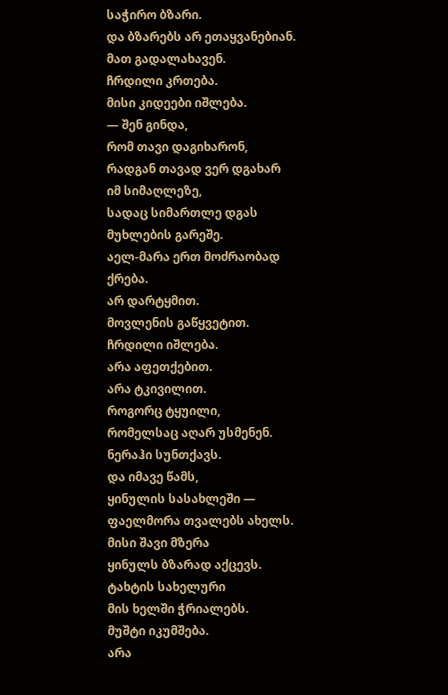საჭირო ბზარი.
და ბზარებს არ ეთაყვანებიან.
მათ გადალახავენ.
ჩრდილი კრთება.
მისი კიდეები იშლება.
— შენ გინდა,
რომ თავი დაგიხარონ,
რადგან თავად ვერ დგახარ
იმ სიმაღლეზე,
სადაც სიმართლე დგას მუხლების გარეშე.
აელ-მარა ერთ მოძრაობად ქრება.
არ დარტყმით.
მოვლენის გაწყვეტით.
ჩრდილი იშლება.
არა აფეთქებით.
არა ტკივილით.
როგორც ტყუილი,
რომელსაც აღარ უსმენენ.
ნერაჰი სუნთქავს.
და იმავე წამს,
ყინულის სასახლეში —
ფაელმორა თვალებს ახელს.
მისი შავი მზერა
ყინულს ბზარად აქცევს.
ტახტის სახელური
მის ხელში ჭრიალებს.
მუშტი იკუმშება.
არა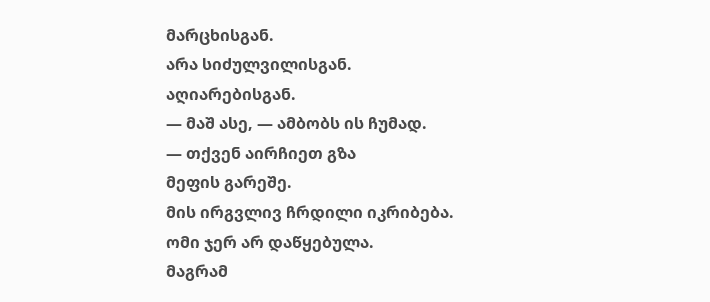მარცხისგან.
არა სიძულვილისგან.
აღიარებისგან.
— მაშ ასე, — ამბობს ის ჩუმად.
— თქვენ აირჩიეთ გზა
მეფის გარეშე.
მის ირგვლივ ჩრდილი იკრიბება.
ომი ჯერ არ დაწყებულა.
მაგრამ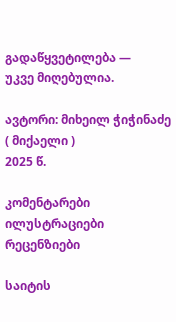გადაწყვეტილება —
უკვე მიღებულია.

ავტორი: მიხეილ ჭიჭინაძე ( მიქაელი )
2025 წ.

კომენტარები ილუსტრაციები რეცენზიები

საიტის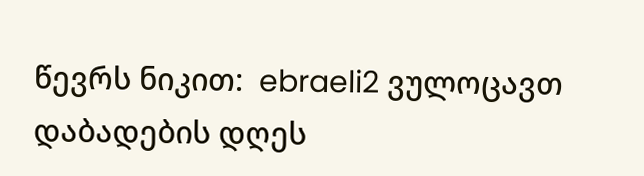წევრს ნიკით:  ebraeli2 ვულოცავთ დაბადების დღეს